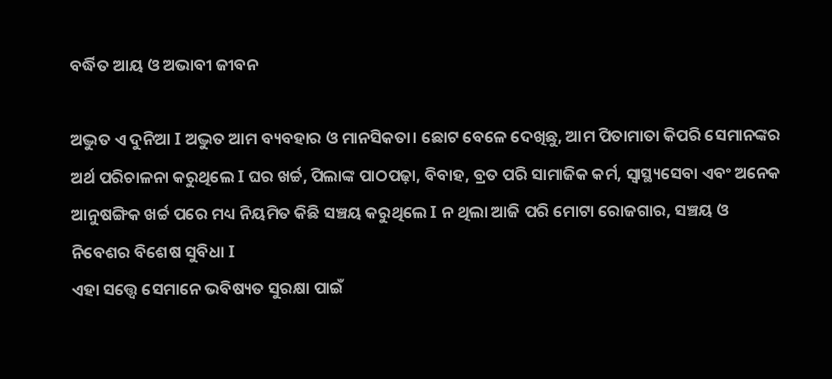ବର୍ଦ୍ଧିତ ଆୟ ଓ ଅଭାବୀ ଜୀବନ

ଅଦ୍ଭୁତ ଏ ଦୁନିଆ I ଅଦ୍ଭୁତ ଆମ ବ୍ୟବହାର ଓ ମାନସିକତା। ଛୋଟ ବେଳେ ଦେଖିଛୁ, ଆମ ପିତାମାତା କିପରି ସେମାନଙ୍କର ଅର୍ଥ ପରିଚାଳନା କରୁଥିଲେ I ଘର ଖର୍ଚ୍ଚ, ପିଲାଙ୍କ ପାଠପଢ଼ା, ବିବାହ, ବ୍ରତ ପରି ସାମାଜିକ କର୍ମ, ସ୍ବାସ୍ଥ୍ୟସେବା ଏବଂ ଅନେକ ଆନୁଷଙ୍ଗିକ ଖର୍ଚ୍ଚ ପରେ ମଧ୍ୟ ନିୟମିତ କିଛି ସଞ୍ଚୟ କରୁଥିଲେ I ନ ଥିଲା ଆଜି ପରି ମୋଟା ରୋଜଗାର, ସଞ୍ଚୟ ଓ ନିବେଶର ବିଶେଷ ସୁବିଧା I
ଏହା ସତ୍ତ୍ୱେ ସେମାନେ ଭବିଷ୍ୟତ ସୁରକ୍ଷା ପାଇଁ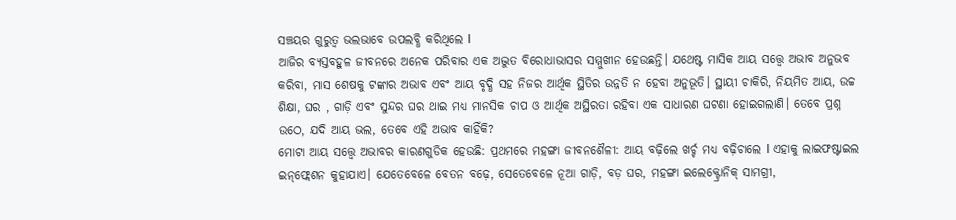ସଞ୍ଚୟର ଗୁରୁତ୍ୱ ଭଲଭାବେ ଉପଲବ୍ଧି କରିଥିଲେ I
ଆଜିର ବ୍ୟସ୍ତବହୁଳ ଜୀବନରେ ଅନେକ ପରିବାର ଏକ ଅଦ୍ଭୁତ ବିରୋଧାଭାସର ସମ୍ମୁଖୀନ ହେଉଛନ୍ତି। ଯଥେଷ୍ଟ ମାସିକ ଆୟ ସତ୍ତ୍ୱେ ଅଭାବ ଅନୁଭବ କରିବା, ମାସ ଶେଷକୁ ଟଙ୍କାର ଅଭାବ ଏବଂ ଆୟ ବୃଦ୍ଧି ସହ ନିଜର ଆର୍ଥିକ ସ୍ଥିତିର ଉନ୍ନତି ନ ହେବା ଅନୁଭୂତି। ସ୍ଥାୟୀ ଚାକିରି, ନିୟମିତ ଆୟ, ଉଚ୍ଚ ଶିକ୍ଷା, ଘର , ଗାଡ଼ି ଏବଂ ସୁନ୍ଦର ଘର ଥାଇ ମଧ୍ୟ ମାନସିକ ଚାପ ଓ ଆର୍ଥିକ ଅସ୍ଥିରତା ରହିବା ଏକ ସାଧାରଣ ଘଟଣା ହୋଇଗଲାଣି। ତେବେ ପ୍ରଶ୍ନ ଉଠେ, ଯଦି ଆୟ ଭଲ, ତେବେ ଏହି ଅଭାବ କାହିଁକି?
ମୋଟା ଆୟ ସତ୍ତ୍ୱେ ଅଭାବର କାରଣଗୁଡିକ ହେଉଛି: ପ୍ରଥମରେ ମହଙ୍ଗା ଜୀବନଶୈଳୀ: ଆୟ ବଢ଼ିଲେ ଖର୍ଚ୍ଚ ମଧ୍ୟ ବଢ଼ିଚାଲେ I ଏହାକୁ ଲାଇଫଷ୍ଟାଇଲ ଇନ୍‌ଫ୍ଲେଶନ କୁହାଯାଏ। ଯେତେବେଳେ ବେତନ ବଢ଼େ, ସେତେବେଳେ ନୂଆ ଗାଡ଼ି, ବଡ଼ ଘର, ମହଙ୍ଗା ଇଲେକ୍ଟ୍ରୋନିକ୍‌ ସାମଗ୍ରୀ,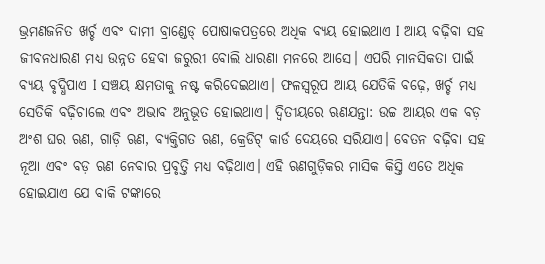ଭ୍ରମଣଜନିତ ଖର୍ଚ୍ଚ ଏବଂ ଦାମୀ ବ୍ରାଣ୍ଡେଡ୍‌ ପୋଷାକପତ୍ରରେ ଅଧିକ ବ୍ୟୟ ହୋଇଥାଏ I ଆୟ ବଢ଼ିବା ସହ ଜୀବନଧାରଣ ମଧ୍ୟ ଉନ୍ନତ ହେବା ଜରୁରୀ ବୋଲି ଧାରଣା ମନରେ ଆସେ। ଏପରି ମାନସିକତା ପାଇଁ ବ୍ୟୟ ବୃଦ୍ଧିପାଏ I ସଞ୍ଚୟ କ୍ଷମତାକୁ ନଷ୍ଟ କରିଦେଇଥାଏ। ଫଳସ୍ବରୂପ ଆୟ ଯେତିକି ବଢ଼େ, ଖର୍ଚ୍ଚ ମଧ୍ୟ ସେତିକି ବଢ଼ିଚାଲେ ଏବଂ ଅଭାବ ଅନୁଭୂତ ହୋଇଥାଏ। ଦ୍ୱିତୀୟରେ ଋଣଯନ୍ତା: ଉଚ୍ଚ ଆୟର ଏକ ବଡ଼ ଅଂଶ ଘର ଋଣ, ଗାଡ଼ି ଋଣ, ବ୍ୟକ୍ତିଗତ ଋଣ, କ୍ରେଡିଟ୍‌ କାର୍ଡ ଦେୟରେ ସରିଯାଏ। ବେତନ ବଢ଼ିବା ସହ ନୂଆ ଏବଂ ବଡ଼ ଋଣ ନେବାର ପ୍ରବୃତ୍ତି ମଧ୍ୟ ବଢ଼ିଥାଏ। ଏହି ଋଣଗୁଡ଼ିକର ମାସିକ କିସ୍ତି ଏତେ ଅଧିକ ହୋଇଯାଏ ଯେ ବାକି ଟଙ୍କାରେ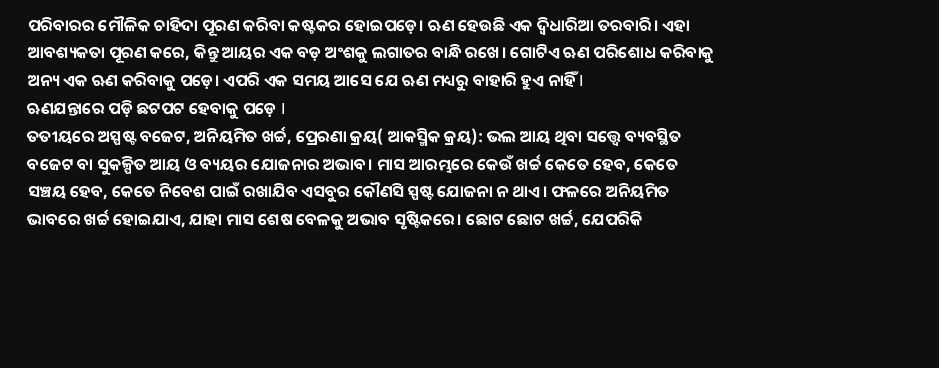ପରିବାରର ମୌଳିକ ଚାହିଦା ପୂରଣ କରିବା କଷ୍ଟକର ହୋଇପଡ଼େ। ଋଣ ହେଉଛି ଏକ ଦ୍ୱିଧାରିଆ ତରବାରି। ଏହା ଆବଶ୍ୟକତା ପୂରଣ କରେ, କିନ୍ତୁ ଆୟର ଏକ ବଡ଼ ଅଂଶକୁ ଲଗାତର ବାନ୍ଧି ରଖେ। ଗୋଟିଏ ଋଣ ପରିଶୋଧ କରିବାକୁ ଅନ୍ୟ ଏକ ଋଣ କରିବାକୁ ପଡ଼େ। ଏପରି ଏକ ସମୟ ଆସେ ଯେ ଋଣ ମଧ୍ୟରୁ ବାହାରି ହୁଏ ନାହିଁ I
ଋଣଯନ୍ତାରେ ପଡ଼ି ଛଟପଟ ହେବାକୁ ପଡ଼େ I
ତତୀୟରେ ଅସ୍ପଷ୍ଟ ବଜେଟ, ଅନିୟମିତ ଖର୍ଚ୍ଚ, ପ୍ରେରଣା କ୍ରୟ( ଆକସ୍ମିକ କ୍ରୟ): ଭଲ ଆୟ ଥିବା ସତ୍ତ୍ୱେ ବ୍ୟବସ୍ଥିତ ବଜେଟ ବା ସୁକଳ୍ପିତ ଆୟ ଓ ବ୍ୟୟର ଯୋଜନାର ଅଭାବ। ମାସ ଆରମ୍ଭରେ କେଉଁ ଖର୍ଚ୍ଚ କେତେ ହେବ, କେତେ ସଞ୍ଚୟ ହେବ, କେତେ ନିବେଶ ପାଇଁ ରଖାଯିବ ଏସବୁର କୌଣସି ସ୍ପଷ୍ଟ ଯୋଜନା ନ ଥାଏ। ଫଳରେ ଅନିୟମିତ ଭାବରେ ଖର୍ଚ୍ଚ ହୋଇଯାଏ, ଯାହା ମାସ ଶେଷ ବେଳକୁ ଅଭାବ ସୃଷ୍ଟିକରେ। ଛୋଟ ଛୋଟ ଖର୍ଚ୍ଚ, ଯେପରିକି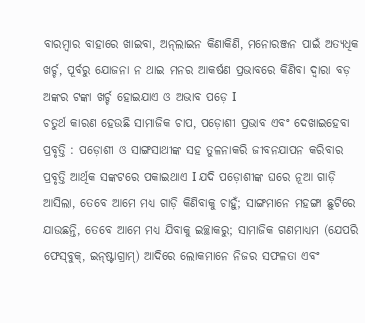ବାରମ୍ବାର ବାହାରେ ଖାଇବା, ଅନ୍‌ଲାଇନ କିଣାକିଣି, ମନୋରଞ୍ଜନ ପାଇଁ ଅତ୍ୟଧିକ ଖର୍ଚ୍ଚ, ପୂର୍ବରୁ ଯୋଜନା ନ ଥାଇ ମନର ଆକର୍ଷଣ ପ୍ରଭାବରେ କିଣିବା ଦ୍ୱାରା ବଡ଼ ଅଙ୍କର ଟଙ୍କା ଖର୍ଚ୍ଚ ହୋଇଯାଏ ଓ ଅଭାବ ପଡ଼େ I
ଚତୁର୍ଥ କାରଣ ହେଉଛି ସାମାଜିକ ଚାପ, ପଡ଼ୋଶୀ ପ୍ରଭାବ ଏବଂ ଦେଖାଇହେବା ପ୍ରବୃତ୍ତି : ପଡ଼ୋଶୀ ଓ ସାଙ୍ଗସାଥୀଙ୍କ ସହ ତୁଳନାକରି ଜୀବନଯାପନ କରିବାର ପ୍ରବୃତ୍ତି ଆର୍ଥିକ ସଙ୍କଟରେ ପକାଇଥାଏ I ଯଦି ପଡ଼ୋଶୀଙ୍କ ଘରେ ନୂଆ ଗାଡ଼ି ଆସିଲା, ତେବେ ଆମେ ମଧ୍ୟ ଗାଡ଼ି କିଣିବାକୁ ଚାହୁଁ; ସାଙ୍ଗମାନେ ମହଙ୍ଗା ଛୁଟିରେ ଯାଉଛନ୍ତି, ତେବେ ଆମେ ମଧ୍ୟ ଯିବାକୁ ଇଚ୍ଛାକରୁ; ସାମାଜିକ ଗଣମାଧ୍ୟମ (ଯେପରି ଫେସ୍‌ବୁକ୍‌, ଇନ୍‌ଷ୍ଟାଗ୍ରାମ୍‌) ଆଦିରେ ଲୋକମାନେ ନିଜର ସଫଳତା ଏବଂ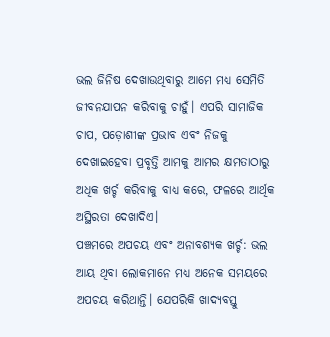ଭଲ ଜିନିଷ ଦେଖାଉଥିବାରୁ ଆମେ ମଧ୍ୟ ସେମିତି ଜୀବନଯାପନ କରିବାକୁ ଚାହୁଁ। ଏପରି ସାମାଜିକ ଚାପ, ପଡ଼ୋଶୀଙ୍କ ପ୍ରଭାବ ଏବଂ ନିଜକୁ ଦେଖାଇହେବା ପ୍ରବୃତ୍ତି ଆମକୁ ଆମର କ୍ଷମତାଠାରୁ ଅଧିକ ଖର୍ଚ୍ଚ କରିବାକୁ ବାଧ୍ୟ କରେ, ଫଳରେ ଆର୍ଥିକ ଅସ୍ଥିରତା ଦେଖାଦିଏ।
ପଞ୍ଚମରେ ଅପଚୟ ଏବଂ ଅନାବଶ୍ୟକ ଖର୍ଚ୍ଚ: ଭଲ ଆୟ ଥିବା ଲୋକମାନେ ମଧ୍ୟ ଅନେକ ସମୟରେ ଅପଚୟ କରିଥାନ୍ତି। ଯେପରିକି ଖାଦ୍ୟବସ୍ତୁ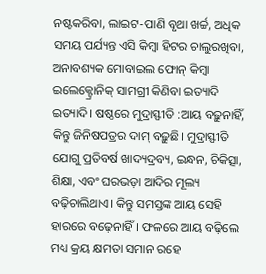ନଷ୍ଟକରିବା, ଲାଇଟ-ପାଣି ବୃଥା ଖର୍ଚ୍ଚ, ଅଧିକ ସମୟ ପର୍ଯ୍ୟନ୍ତ ଏସି କିମ୍ବା ହିଟର ଚାଲୁରଖିବା, ଅନାବଶ୍ୟକ ମୋବାଇଲ ଫୋନ୍‌ କିମ୍ବା ଇଲେକ୍ଟ୍ରୋନିକ୍‌ ସାମଗ୍ରୀ କିଣିବା ଇତ୍ୟାଦି ଇତ୍ୟାଦି। ଷଷ୍ଠରେ ମୁଦ୍ରାସ୍ଫୀତି :ଆୟ ବଢ଼ୁନାହିଁ, କିନ୍ତୁ ଜିନିଷପତ୍ରର ଦାମ୍‌ ବଢ଼ୁଛି। ମୁଦ୍ରାସ୍ଫୀତି ଯୋଗୁ ପ୍ରତିବର୍ଷ ଖାଦ୍ୟଦ୍ରବ୍ୟ, ଇନ୍ଧନ, ଚିକିତ୍ସା, ଶିକ୍ଷା, ଏବଂ ଘରଭଡ଼ା ଆଦିର ମୂଲ୍ୟ ବଢ଼ିଚାଲିଥାଏ। କିନ୍ତୁ ସମସ୍ତଙ୍କ ଆୟ ସେହି ହାରରେ ବଢ଼େନାହିଁ। ଫଳରେ ଆୟ ବଢ଼ିଲେ ମଧ୍ୟ କ୍ରୟ କ୍ଷମତା ସମାନ ରହେ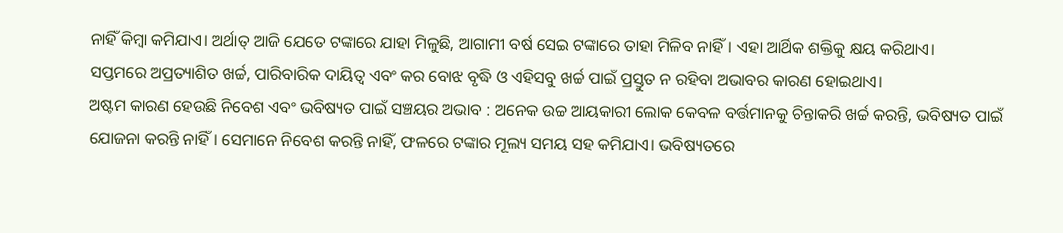ନାହିଁ କିମ୍ବା କମିଯାଏ। ଅର୍ଥାତ୍‌ ଆଜି ଯେତେ ଟଙ୍କାରେ ଯାହା ମିଳୁଛି, ଆଗାମୀ ବର୍ଷ ସେଇ ଟଙ୍କାରେ ତାହା ମିଳିବ ନାହିଁ। ଏହା ଆର୍ଥିକ ଶକ୍ତିକୁ କ୍ଷୟ କରିଥାଏ।
ସପ୍ତମରେ ଅପ୍ରତ୍ୟାଶିତ ଖର୍ଚ୍ଚ, ପାରିବାରିକ ଦାୟିତ୍ୱ ଏବଂ କର ବୋଝ ବୃଦ୍ଧି ଓ ଏହିସବୁ ଖର୍ଚ୍ଚ ପାଇଁ ପ୍ରସ୍ତୁତ ନ ରହିବା ଅଭାବର କାରଣ ହୋଇଥାଏ।
ଅଷ୍ଟମ କାରଣ ହେଉଛି ନିବେଶ ଏବଂ ଭବିଷ୍ୟତ ପାଇଁ ସଞ୍ଚୟର ଅଭାବ : ଅନେକ ଉଚ୍ଚ ଆୟକାରୀ ଲୋକ କେବଳ ବର୍ତ୍ତମାନକୁ ଚିନ୍ତାକରି ଖର୍ଚ୍ଚ କରନ୍ତି, ଭବିଷ୍ୟତ ପାଇଁ ଯୋଜନା କରନ୍ତି ନାହିଁ। ସେମାନେ ନିବେଶ କରନ୍ତି ନାହିଁ, ଫଳରେ ଟଙ୍କାର ମୂଲ୍ୟ ସମୟ ସହ କମିଯାଏ। ଭବିଷ୍ୟତରେ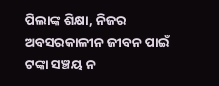ପିଲାଙ୍କ ଶିକ୍ଷା, ନିଜର ଅବସରକାଳୀନ ଜୀବନ ପାଇଁ ଟଙ୍କା ସଞ୍ଚୟ ନ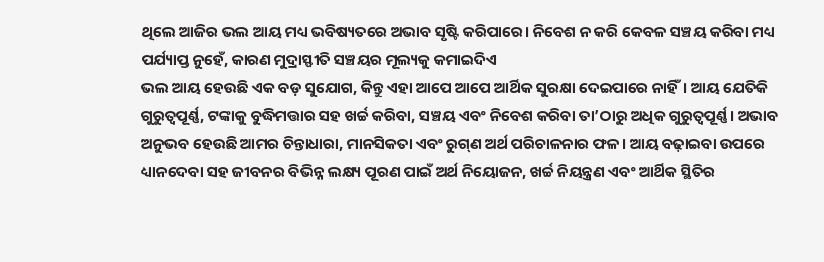ଥିଲେ ଆଜିର ଭଲ ଆୟ ମଧ୍ୟ ଭବିଷ୍ୟତରେ ଅଭାବ ସୃଷ୍ଟି କରିପାରେ। ନିବେଶ ନ କରି କେବଳ ସଞ୍ଚୟ କରିବା ମଧ୍ୟ ପର୍ଯ୍ୟାପ୍ତ ନୁହେଁ, କାରଣ ମୁଦ୍ରାସ୍ଫୀତି ସଞ୍ଚୟର ମୂଲ୍ୟକୁ କମାଇଦିଏ
ଭଲ ଆୟ ହେଉଛି ଏକ ବଡ଼ ସୁଯୋଗ, କିନ୍ତୁ ଏହା ଆପେ ଆପେ ଆର୍ଥିକ ସୁରକ୍ଷା ଦେଇପାରେ ନାହିଁ। ଆୟ ଯେତିକି ଗୁରୁତ୍ୱପୂର୍ଣ୍ଣ, ଟଙ୍କାକୁ ବୁଦ୍ଧିମତ୍ତାର ସହ ଖର୍ଚ୍ଚ କରିବା, ସଞ୍ଚୟ ଏବଂ ନିବେଶ କରିବା ତା’ଠାରୁ ଅଧିକ ଗୁରୁତ୍ୱପୂର୍ଣ୍ଣ। ଅଭାବ ଅନୁଭବ ହେଉଛି ଆମର ଚିନ୍ତାଧାରା, ମାନସିକତା ଏବଂ ରୁଗ୍‌ଣ ଅର୍ଥ ପରିଚାଳନାର ଫଳ। ଆୟ ବଢ଼ାଇବା ଉପରେ ଧ୍ୟାନଦେବା ସହ ଜୀବନର ବିଭିନ୍ନ ଲକ୍ଷ୍ୟ ପୂରଣ ପାଇଁ ଅର୍ଥ ନିୟୋଜନ, ଖର୍ଚ୍ଚ ନିୟନ୍ତ୍ରଣ ଏବଂ ଆର୍ଥିକ ସ୍ଥିତିର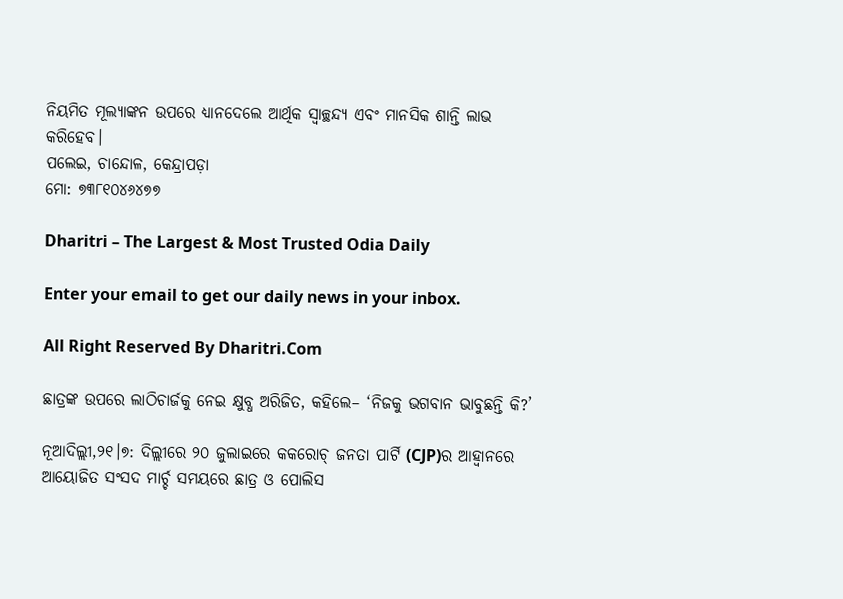ନିୟମିତ ମୂଲ୍ୟାଙ୍କନ ଉପରେ ଧ୍ୟାନଦେଲେ ଆର୍ଥିକ ସ୍ବାଚ୍ଛନ୍ଦ୍ୟ ଏବଂ ମାନସିକ ଶାନ୍ତି ଲାଭ କରିହେବ।
ପଲେଇ, ଚାନ୍ଦୋଳ, କେନ୍ଦ୍ରାପଡ଼ା
ମୋ: ୭୩୮୧୦୪୬୪୭୭

Dharitri – The Largest & Most Trusted Odia Daily

Enter your email to get our daily news in your inbox.

All Right Reserved By Dharitri.Com

ଛାତ୍ରଙ୍କ ଉପରେ ଲାଠିଚାର୍ଜକୁ ନେଇ କ୍ଷୁବ୍ଧ ଅରିଜିତ, କହିଲେ– ‘ନିଜକୁ ଭଗବାନ ଭାବୁଛନ୍ତି କି?’

ନୂଆଦିଲ୍ଲୀ,୨୧।୭: ଦିଲ୍ଲୀରେ ୨୦ ଜୁଲାଇରେ କକରୋଚ୍ ଜନତା ପାର୍ଟି (CJP)ର ଆହ୍ୱାନରେ ଆୟୋଜିତ ସଂସଦ ମାର୍ଚ୍ଚ ସମୟରେ ଛାତ୍ର ଓ ପୋଲିସ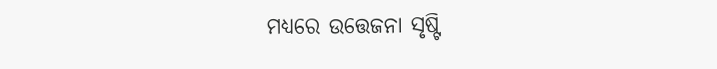ମଧ୍ୟରେ ଉତ୍ତେଜନା ସୃଷ୍ଟି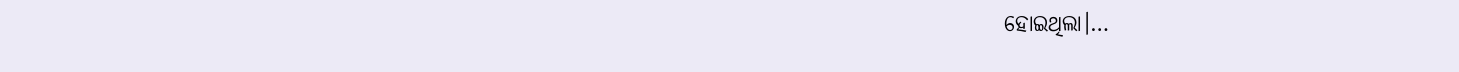ହୋଇଥିଲା।…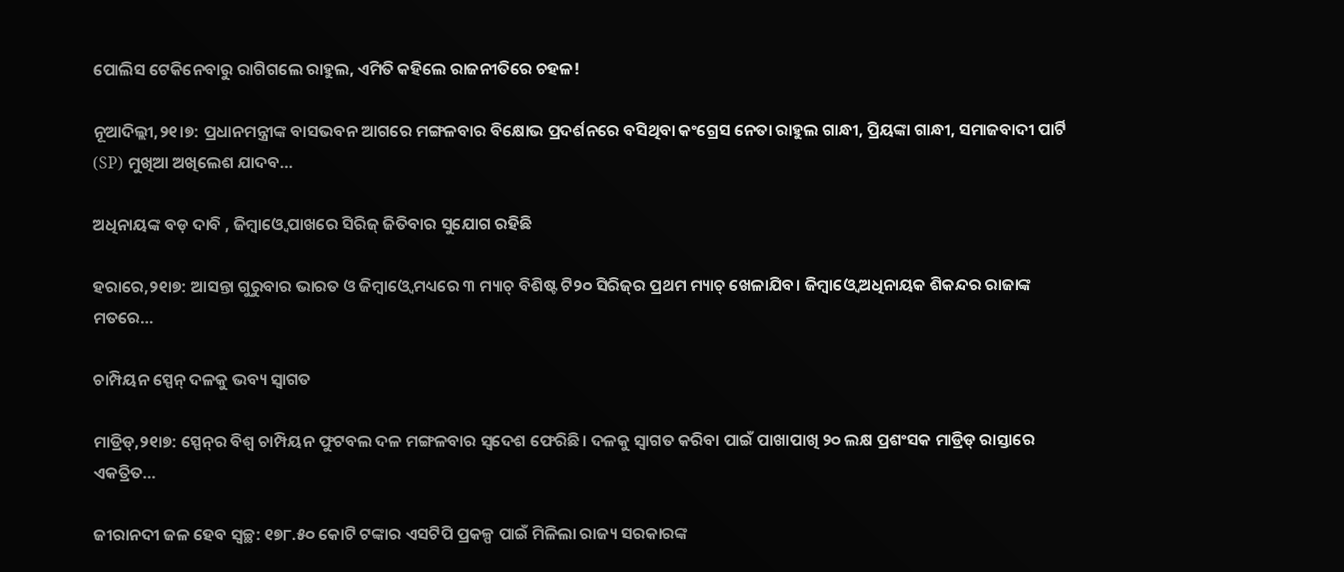ପୋଲିସ ଟେକିନେବାରୁ ରାଗିଗଲେ ରାହୁଲ, ଏମିତି କହିଲେ ରାଜନୀତିରେ ଚହଳ!

ନୂଆଦିଲ୍ଲୀ,୨୧।୭: ପ୍ରଧାନମନ୍ତ୍ରୀଙ୍କ ବାସଭବନ ଆଗରେ ମଙ୍ଗଳବାର ବିକ୍ଷୋଭ ପ୍ରଦର୍ଶନରେ ବସିଥିବା କଂଗ୍ରେସ ନେତା ରାହୁଲ ଗାନ୍ଧୀ, ପ୍ରିୟଙ୍କା ଗାନ୍ଧୀ, ସମାଜବାଦୀ ପାର୍ଟି (SP) ମୁଖିଆ ଅଖିଲେଶ ଯାଦବ…

ଅଧିନାୟଙ୍କ ବଡ଼ ଦାବି , ଜିମ୍ବାଓ୍ବେ ପାଖରେ ସିରିଜ୍‌ ଜିତିବାର ସୁଯୋଗ ରହିଛି

ହରାରେ,୨୧ା୭: ଆସନ୍ତା ଗୁରୁବାର ଭାରତ ଓ ଜିମ୍ବାଓ୍ବେ ମଧ୍ୟରେ ୩ ମ୍ୟାଚ୍‌ ବିଶିଷ୍ଟ ଟି୨୦ ସିରିଜ୍‌ର ପ୍ରଥମ ମ୍ୟାଚ୍‌ ଖେଳାଯିବ। ଜିମ୍ବାଓ୍ବେ ଅଧିନାୟକ ଶିକନ୍ଦର ରାଜାଙ୍କ ମତରେ…

ଚାମ୍ପିୟନ ସ୍ପେନ୍‌ ଦଳକୁ ଭବ୍ୟ ସ୍ବାଗତ

ମାଡ୍ରିଡ୍‌,୨୧ା୭: ସ୍ପେନ୍‌ର ବିଶ୍ୱ ଚାମ୍ପିୟନ ଫୁଟବଲ ଦଳ ମଙ୍ଗଳବାର ସ୍ବଦେଶ ଫେରିଛି। ଦଳକୁ ସ୍ବାଗତ କରିବା ପାଇଁ ପାଖାପାଖି ୨୦ ଲକ୍ଷ ପ୍ରଶଂସକ ମାଡ୍ରିଡ୍‌ ରାସ୍ତାରେ ଏକତ୍ରିତ…

ଜୀରାନଦୀ ଜଳ ହେବ ସ୍ବଚ୍ଛ: ୧୭୮.୫୦ କୋଟି ଟଙ୍କାର ଏସଟିପି ପ୍ରକଳ୍ପ ପାଇଁ ମିଳିଲା ରାଜ୍ୟ ସରକାରଙ୍କ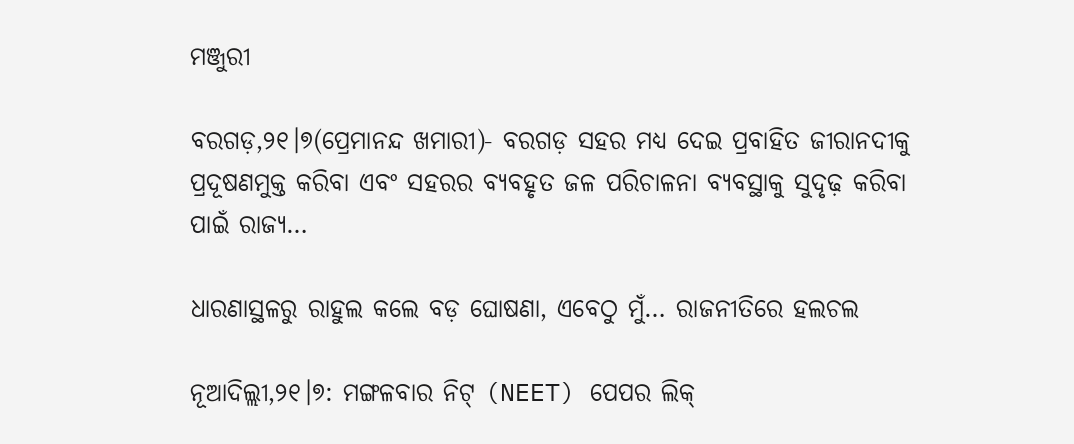ମଞ୍ଜୁରୀ

ବରଗଡ଼,୨୧।୭(ପ୍ରେମାନନ୍ଦ ଖମାରୀ)- ବରଗଡ଼ ସହର ମଧ୍ୟ ଦେଇ ପ୍ରବାହିତ ଜୀରାନଦୀକୁ ପ୍ରଦୂଷଣମୁକ୍ତ କରିବା ଏବଂ ସହରର ବ୍ୟବହୃତ ଜଳ ପରିଚାଳନା ବ୍ୟବସ୍ଥାକୁ ସୁଦୃଢ଼ କରିବା ପାଇଁ ରାଜ୍ୟ…

ଧାରଣାସ୍ଥଳରୁ ରାହୁଲ କଲେ ବଡ଼ ଘୋଷଣା, ଏବେଠୁ ମୁଁ… ରାଜନୀତିରେ ହଲଚଲ

ନୂଆଦିଲ୍ଲୀ,୨୧।୭: ମଙ୍ଗଳବାର ନିଟ୍ (NEET) ପେପର ଲିକ୍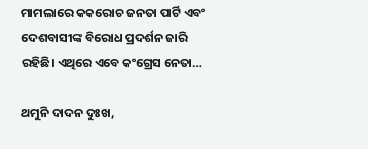ମାମଲାରେ କକରୋଚ ଜନତା ପାର୍ଟି ଏବଂ ଦେଶବାସୀଙ୍କ ବିରୋଧ ପ୍ରଦର୍ଶନ ଜାରି ରହିଛି। ଏଥିରେ ଏବେ କଂଗ୍ରେସ ନେତା…

ଥମୁନି ଦାଦନ ଦୁଃଖ,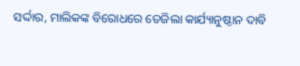ସର୍ଦ୍ଦାର, ମାଲିକଙ୍କ ବିରୋଧରେ ତେଜିଲା କାର୍ଯ୍ୟାନୁଷ୍ଠାନ ଦାବି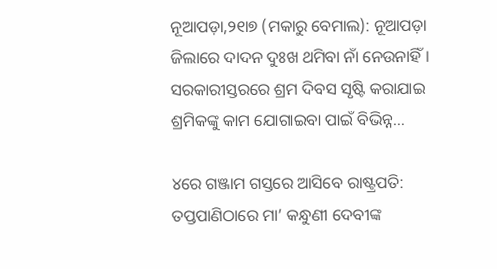ନୂଆପଡ଼ା,୨୧ା୭ (ମକାରୁ ବେମାଲ): ନୂଆପଡ଼ା ଜିଲାରେ ଦାଦନ ଦୁଃଖ ଥମିବା ନାଁ ନେଉନାହିଁ। ସରକାରୀସ୍ତରରେ ଶ୍ରମ ଦିବସ ସୃଷ୍ଟି କରାଯାଇ ଶ୍ରମିକଙ୍କୁ କାମ ଯୋଗାଇବା ପାଇଁ ବିଭିନ୍ନ…

୪ରେ ଗଞ୍ଜାମ ଗସ୍ତରେ ଆସିବେ ରାଷ୍ଟ୍ରପତି: ତପ୍ତପାଣିଠାରେ ମା’ କନ୍ଧୁଣୀ ଦେବୀଙ୍କ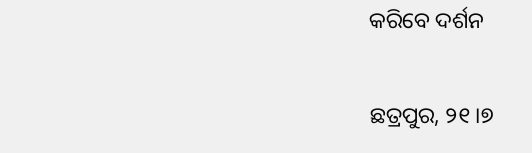କରିବେ ଦର୍ଶନ

ଛତ୍ରପୁର, ୨୧।୭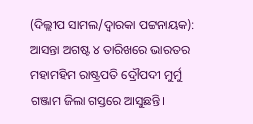(ଦିଲ୍ଲୀପ ସାମଲ/ଦ୍ୱାରକା ପଟ୍ଟନାୟକ): ଆସନ୍ତା ଅଗଷ୍ଟ ୪ ତାରିଖରେ ଭାରତର ମହାମହିମ ରାଷ୍ଟ୍ରପତି ଦ୍ରୌପଦୀ ମୁର୍ମୁ ଗଞ୍ଜାମ ଜିଲା ଗସ୍ତରେ ଆସୁଛନ୍ତି।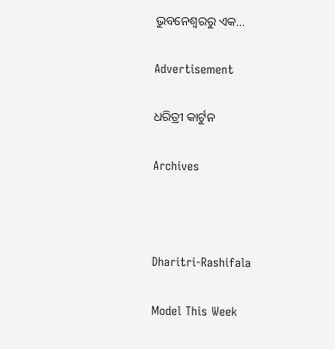ଭୁବନେଶ୍ୱରରୁ ଏକ…

Advertisement

ଧରିତ୍ରୀ କାର୍ଟୁନ

Archives



Dharitri-Rashifala

Model This Week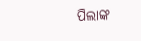ପିଲାଙ୍କ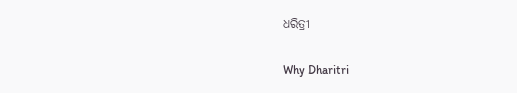ଧରିତ୍ରୀ

Why Dharitri